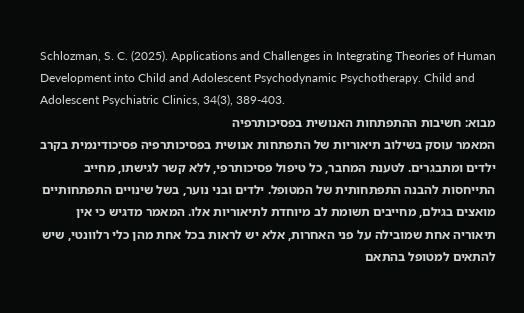Schlozman, S. C. (2025). Applications and Challenges in Integrating Theories of Human Development into Child and Adolescent Psychodynamic Psychotherapy. Child and Adolescent Psychiatric Clinics, 34(3), 389-403.
מבוא: חשיבות ההתפתחות האנושית בפסיכותרפיה
המאמר עוסק בשילוב תיאוריות של התפתחות אנושית בפסיכותרפיה פסיכודינמית בקרב ילדים ומתבגרים. לטענת המחבר, כל טיפול פסיכותרפי, ללא קשר לגישתו, מחייב התייחסות להבנה התפתחותית של המטופל. ילדים ובני נוער, בשל שינויים התפתחותיים מואצים בגילם, מחייבים תשומת לב מיוחדת לתיאוריות אלו. המאמר מדגיש כי אין תיאוריה אחת שמובילה על פני האחרות, אלא יש לראות בכל אחת מהן כלי רלוונטי, שיש להתאים למטופל בהתאם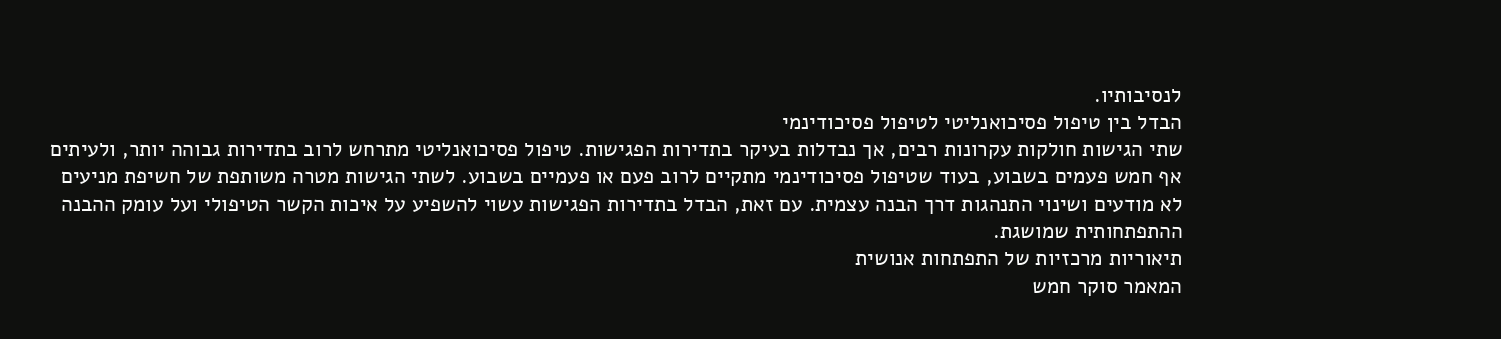לנסיבותיו.
הבדל בין טיפול פסיכואנליטי לטיפול פסיכודינמי
שתי הגישות חולקות עקרונות רבים, אך נבדלות בעיקר בתדירות הפגישות. טיפול פסיכואנליטי מתרחש לרוב בתדירות גבוהה יותר, ולעיתים אף חמש פעמים בשבוע, בעוד שטיפול פסיכודינמי מתקיים לרוב פעם או פעמיים בשבוע. לשתי הגישות מטרה משותפת של חשיפת מניעים לא מודעים ושינוי התנהגות דרך הבנה עצמית. עם זאת, הבדל בתדירות הפגישות עשוי להשפיע על איכות הקשר הטיפולי ועל עומק ההבנה ההתפתחותית שמושגת.
תיאוריות מרכזיות של התפתחות אנושית
המאמר סוקר חמש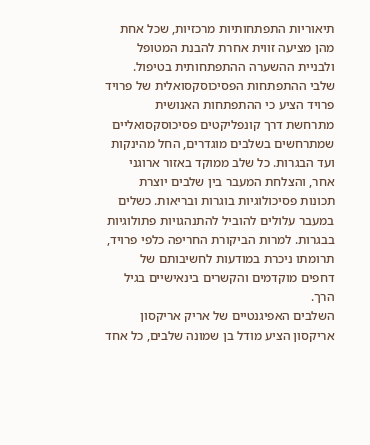תיאוריות התפתחותיות מרכזיות, שכל אחת מהן מציעה זווית אחרת להבנת המטופל ולבניית ההשערה ההתפתחותית בטיפול.
שלבי ההתפתחות הפסיכוסקסואלית של פרויד
פרויד הציע כי ההתפתחות האנושית מתרחשת דרך קונפליקטים פסיכוסקסואליים שמתרחשים בשלבים מוגדרים, החל מהינקות ועד הבגרות. כל שלב ממוקד באזור ארוגני אחר, והצלחת המעבר בין שלבים יוצרת תכונות פסיכולוגיות בוגרות ובריאות. כשלים במעבר עלולים להוביל להתנהגויות פתולוגיות בבגרות. למרות הביקורת החריפה כלפי פרויד, תרומתו ניכרת במודעות לחשיבותם של דחפים מוקדמים והקשרים בינאישיים בגיל הרך.
השלבים האפיגנטיים של אריק אריקסון
אריקסון הציע מודל בן שמונה שלבים, כל אחד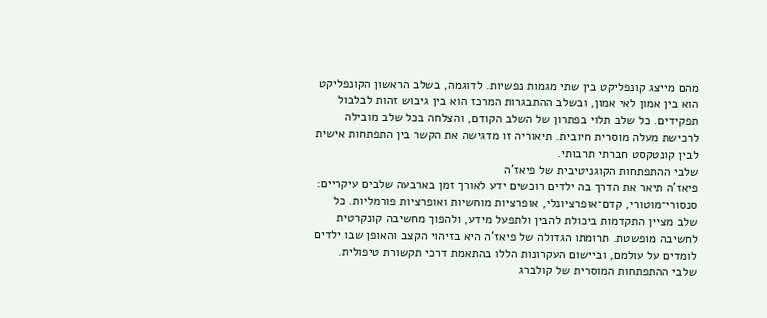מהם מייצג קונפליקט בין שתי מגמות נפשיות. לדוגמה, בשלב הראשון הקונפליקט הוא בין אמון לאי אמון, ובשלב ההתבגרות המרכז הוא בין גיבוש זהות לבלבול תפקידים. כל שלב תלוי בפתרון של השלב הקודם, והצלחה בכל שלב מובילה לרכישת מעלה מוסרית חיובית. תיאוריה זו מדגישה את הקשר בין התפתחות אישית לבין קונטקסט חברתי תרבותי.
שלבי ההתפתחות הקוגניטיבית של פיאז’ה
פיאז’ה תיאר את הדרך בה ילדים רוכשים ידע לאורך זמן בארבעה שלבים עיקריים: סנסורי־מוטורי, קדם־אופרציונלי, אופרציות מוחשיות ואופרציות פורמליות. כל שלב מציין התקדמות ביכולת להבין ולתפעל מידע, ולהפוך מחשיבה קונקרטית לחשיבה מופשטת. תרומתו הגדולה של פיאז’ה היא בזיהוי הקצב והאופן שבו ילדים לומדים על עולמם, וביישום העקרונות הללו בהתאמת דרכי תקשורת טיפולית.
שלבי ההתפתחות המוסרית של קולברג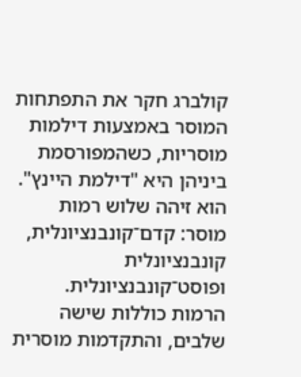קולברג חקר את התפתחות המוסר באמצעות דילמות מוסריות, כשהמפורסמת ביניהן היא "דילמת היינץ". הוא זיהה שלוש רמות מוסר: קדם־קונבנציונלית, קונבנציונלית ופוסט־קונבנציונלית. הרמות כוללות שישה שלבים, והתקדמות מוסרית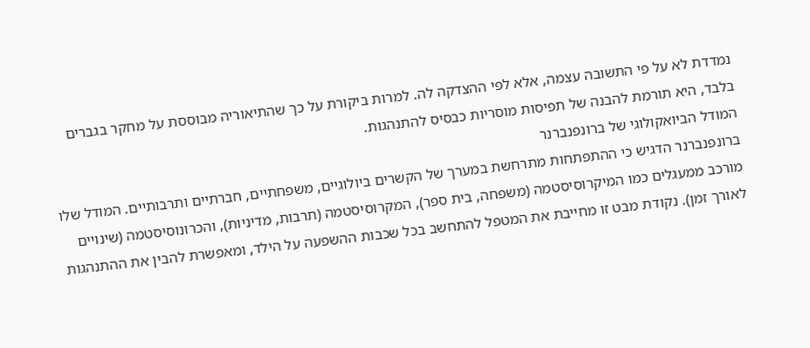נמדדת לא על פי התשובה עצמה, אלא לפי ההצדקה לה. למרות ביקורת על כך שהתיאוריה מבוססת על מחקר בגברים בלבד, היא תורמת להבנה של תפיסות מוסריות כבסיס להתנהגות.
המודל הביואקולוגי של ברונפנברנר
ברונפנברנר הדגיש כי ההתפתחות מתרחשת במערך של הקשרים ביולוגיים, משפחתיים, חברתיים ותרבותיים. המודל שלו מורכב ממעגלים כמו המיקרוסיסטמה (משפחה, בית ספר), המקרוסיסטמה (תרבות, מדיניות), והכרונוסיסטמה (שינויים לאורך זמן). נקודת מבט זו מחייבת את המטפל להתחשב בכל שכבות ההשפעה על הילד, ומאפשרת להבין את ההתנהגות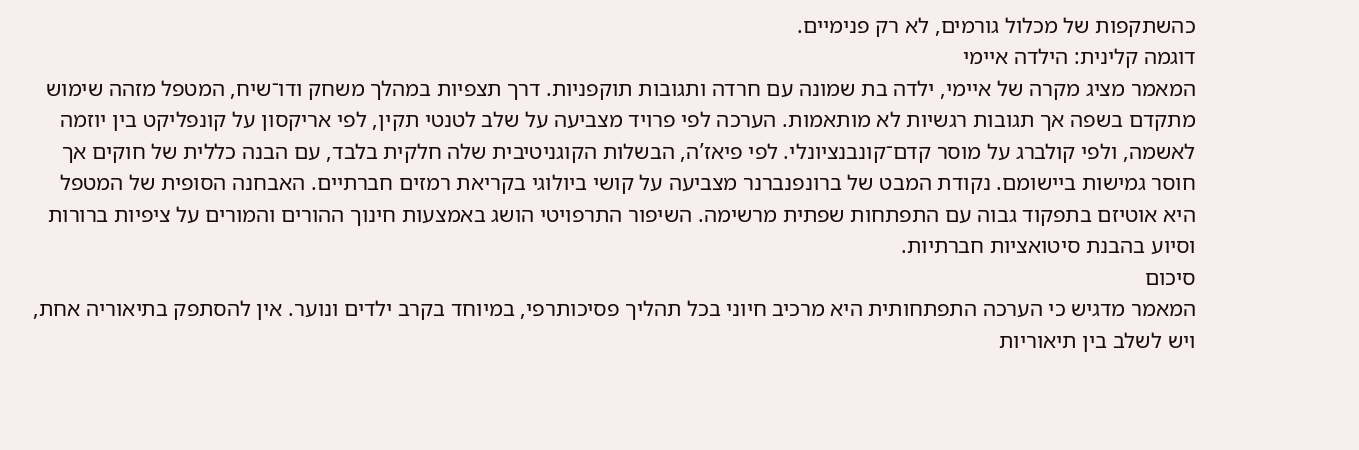כהשתקפות של מכלול גורמים, לא רק פנימיים.
דוגמה קלינית: הילדה איימי
המאמר מציג מקרה של איימי, ילדה בת שמונה עם חרדה ותגובות תוקפניות. דרך תצפיות במהלך משחק ודו־שיח, המטפל מזהה שימוש מתקדם בשפה אך תגובות רגשיות לא מותאמות. הערכה לפי פרויד מצביעה על שלב לטנטי תקין, לפי אריקסון על קונפליקט בין יוזמה לאשמה, ולפי קולברג על מוסר קדם־קונבנציונלי. לפי פיאז’ה, הבשלות הקוגניטיבית שלה חלקית בלבד, עם הבנה כללית של חוקים אך חוסר גמישות ביישומם. נקודת המבט של ברונפנברנר מצביעה על קושי ביולוגי בקריאת רמזים חברתיים. האבחנה הסופית של המטפל היא אוטיזם בתפקוד גבוה עם התפתחות שפתית מרשימה. השיפור התרפויטי הושג באמצעות חינוך ההורים והמורים על ציפיות ברורות וסיוע בהבנת סיטואציות חברתיות.
סיכום
המאמר מדגיש כי הערכה התפתחותית היא מרכיב חיוני בכל תהליך פסיכותרפי, במיוחד בקרב ילדים ונוער. אין להסתפק בתיאוריה אחת, ויש לשלב בין תיאוריות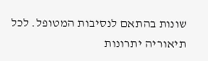שונות בהתאם לנסיבות המטופל. לכל תיאוריה יתרונות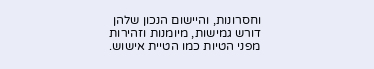וחסרונות, והיישום הנכון שלהן דורש גמישות, מיומנות וזהירות מפני הטיות כמו הטיית אישוש.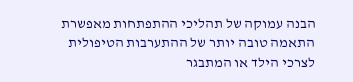הבנה עמוקה של תהליכי ההתפתחות מאפשרת התאמה טובה יותר של ההתערבות הטיפולית לצרכי הילד או המתבגר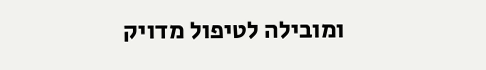ומובילה לטיפול מדויק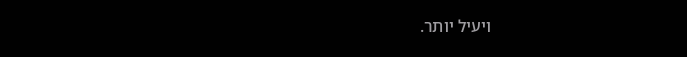ויעיל יותר.